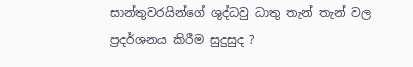සාන්තුවරයින්ගේ ශුද්ධවු ධාතු තැන් තැන් වල ප්‍රදර්ශනය කිරීම සුදුසුද ?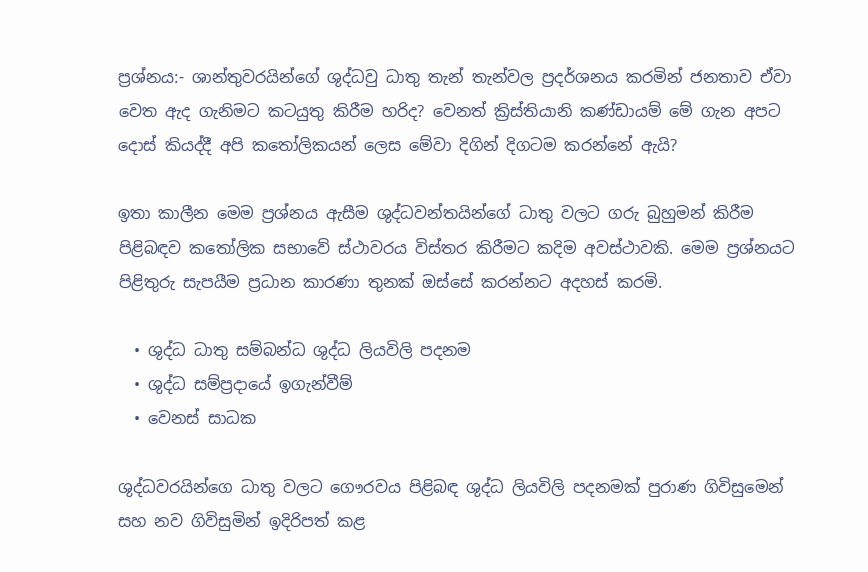ප්‍රශ්නය:- ශාන්තුවරයින්ගේ ශුද්ධවු ධාතු තැන් තැන්වල ප්‍රදර්ශනය කරමින් ජනතාව ඒවා වෙත ඇද ගැනිමට කටයුතු කිරීම හරිද? වෙනත් ක්‍රිස්තියානි කණ්ඩායම් මේ ගැන අපට දොස් කියද්දී අපි කතෝලිකයන් ලෙස මේවා දිගින් දිගටම කරන්නේ ඇයි?

ඉතා කාලීන මෙම ප්‍රශ්නය ඇසීම ශුද්ධවන්තයින්ගේ ධාතු වලට ගරු බුහුමන් කිරීම පිළිබඳව කතෝලික සභාවේ ස්ථාවරය විස්තර කිරීමට කදිම අවස්ථාවකි. මෙම ප්‍රශ්නයට පිළිතුරු සැපයීම ප්‍රධාන කාරණා තුනක් ඔස්සේ කරන්නට අදහස් කරමි.

  • ශුද්ධ ධාතු සම්බන්ධ ශුද්ධ ලියවිලි පදනම
  • ශුද්ධ සම්ප්‍රදායේ ඉගැන්වීම්
  • වෙනස් සාධක

ශුද්ධවරයින්ගෙ ධාතු වලට ගෞරවය පිළිබඳ ශුද්ධ ලියවිලි පදනමක් පුරාණ ගිවිසුමෙන් සහ නව ගිවිසුමින් ඉදිරිපත් කළ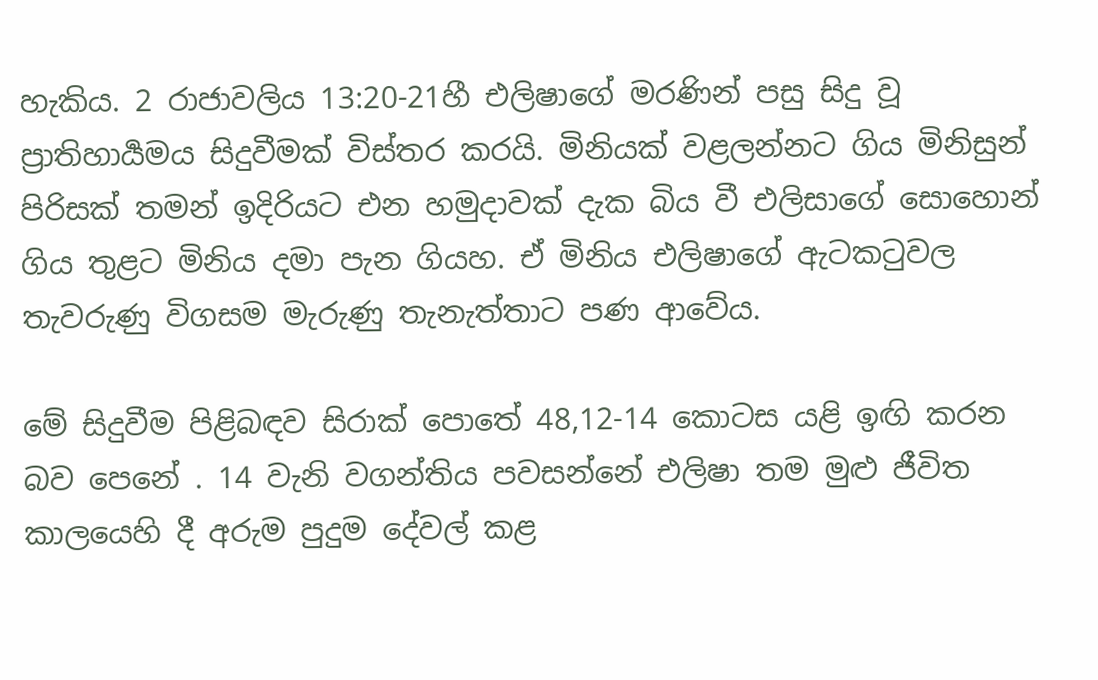හැකිය. 2 රාජාවලිය 13:20-21හී එලිෂාගේ මරණින් පසු සිදු වූ ප්‍රාතිහාර්‍යමය සිදුවීමක් විස්තර කරයි. මිනියක් වළලන්නට ගිය මිනිසුන් පිරිසක් තමන් ඉදිරියට එන හමුදාවක් දැක බිය වී එලිසාගේ සොහොන් ගිය තුළට මිනිය දමා පැන ගියහ. ඒ මිනිය එලිෂාගේ ඇටකටුවල තැවරුණු විගසම මැරුණු තැනැත්තාට පණ ආවේය.

මේ සිදුවීම පිළිබඳව සිරාක් පොතේ 48,12-14 කොටස යළි ඉඟි කරන බව පෙනේ . 14 වැනි වගන්තිය පවසන්නේ එලිෂා තම මුළු ජීවිත කාලයෙහි දී අරුම පුදුම දේවල් කළ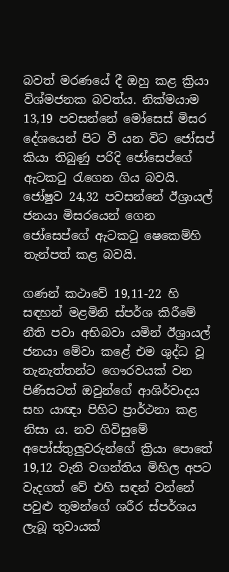බවත් මරණයේ දී ඔහු කළ ක්‍රියා විශ්මජනක බවත්ය. නික්මයාම 13,19 පවසන්නේ මෝසෙස් මිසර දේශයෙන් පිට වී යන විට ජෝසප් කියා තිබුණු පරිදි ජෝසෙප්ගේ ඇටකටු රැගෙන ගිය බවයි. ජෝෂුව 24,32 පවසන්නේ ඊශ්‍රායල් ජනයා මිසරයෙන් ගෙන ජෝසෙප්ගේ ඇටකටු ෂෙකෙම්හි තැන්පත් කළ බවයි.

ගණන් කථාවේ 19,11-22 හි සඳහන් මළමිනි ස්පර්ශ කිරීමේ නීති පවා අභිබවා යමින් ඊශ්‍රායල් ජනයා මේවා කළේ එම ශුද්ධ වූ තැනැත්තන්ට ගෞරවයක් වන පිණිසටත් ඔවුන්ගේ ආශිර්වාදය සහ යාඥා පිහිට ප්‍රාර්ථනා කළ නිසා ය. නව ගිවිසුමේ අපෝස්තුලුවරුන්ගේ ක්‍රියා පොතේ 19,12 වැනි වගන්තිය මිහිල අපට වැදගත් වේ එහි සඳන් වන්නේ පවුළු තුමන්ගේ ශරීර ස්පර්ශය ලැබූ තුවායක්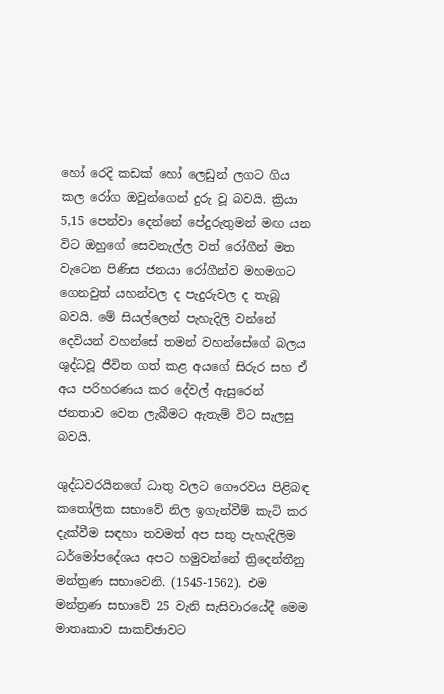හෝ රෙදි කඩක් හෝ ලෙඩුන් ලගට ගිය කල රෝග ඔවුන්ගෙන් දුරු වූ බවයි. ක්‍රියා 5,15 පෙන්වා දෙන්නේ පේදුරුතුමන් මඟ යන විට ඔහුගේ සෙවනැල්ල වත් රෝගීන් මත වැටෙන පිණිස ජනයා රෝගීන්ව මහමගට ගෙනවුත් යහන්වල ද පැදුරුවල ද තැබූ බවයි. මේ සියල්ලෙන් පැහැදිලි වන්නේ දෙවියන් වහන්සේ තමන් වහන්සේගේ බලය ශුද්ධවූ ජීවිත ගත් කළ අයගේ සිරුර සහ ඒ අය පරිහරණය කර දේවල් ඇසුරෙන් ජනතාව වෙත ලැබීමට ඇතැම් විට සැලසු බවයි.

ශුද්ධවරයිනගේ ධාතු වලට ගෞරවය පිළිබඳ කතෝලික සභාවේ නිල ඉගැන්වීම් කැටි කර දැක්වීම සඳහා තවමත් අප සතු පැහැදිලිම ධර්මෝපදේශය අපට හමුවන්නේ ත්‍රිදෙන්තීනු මන්ත්‍රණ සභාවෙනි. (1545-1562). එම මන්ත්‍රණ සභාවේ 25 වැනි සැසිවාරයේදී මෙම මාතෘකාව සාකච්ඡාවට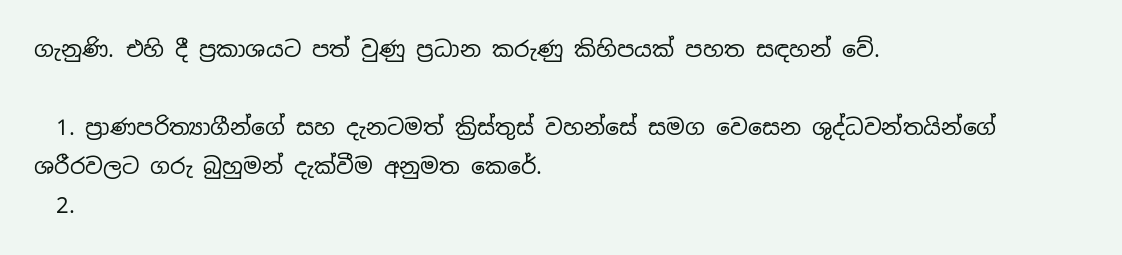ගැනුණි. එහි දී ප්‍රකාශයට පත් වුණු ප්‍රධාන කරුණු කිහිපයක් පහත සඳහන් වේ.

  1. ප්‍රාණපරිත්‍යාගීන්ගේ සහ දැනටමත් ක්‍රිස්තුස් වහන්සේ සමග වෙසෙන ශුද්ධවන්තයින්ගේ ශරීරවලට ගරු බුහුමන් දැක්වීම අනුමත කෙරේ.
  2.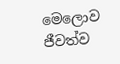මෙලොව ජීවත්ව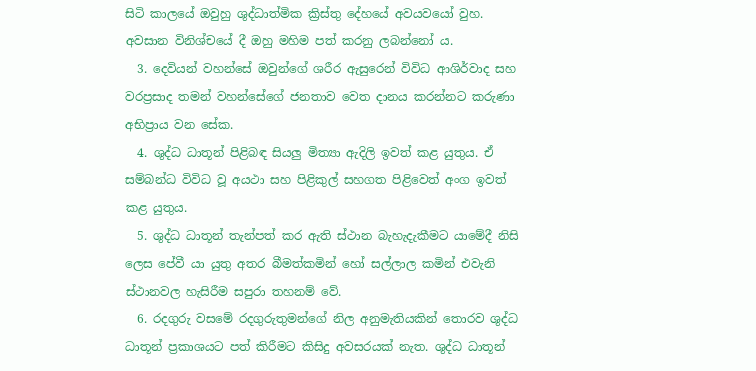සිටි කාලයේ ඔවුහු ශුද්ධාත්මික ක්‍රිස්තු දේහයේ අවයවයෝ වුහ. අවසාන විනිශ්චයේ දී ඔහු මහිම පත් කරනු ලබන්නෝ ය.
  3. දෙවියන් වහන්සේ ඔවුන්ගේ ශරීර ඇසුරෙන් විවිධ ආශිර්වාද සහ වරප්‍රසාද තමන් වහන්සේගේ ජනතාව වෙත දානය කරන්නට කරුණා අභිප්‍රාය වන සේක.
  4. ශුද්ධ ධාතූන් පිළිබඳ සියලු මිත්‍යා ඇදිලි ඉවත් කළ යුතුය. ඒ සම්බන්ධ විවිධ වූ අයථා සහ පිළිකුල් සහගත පිළිවෙත් අංග ඉවත් කළ යුතුය.
  5. ශුද්ධ ධාතූන් තැන්පත් කර ඇති ස්ථාන බැහැදැකීමට යාමේදී නිසි ලෙස පේවී යා යුතු අතර බීමත්කමින් හෝ සල්ලාල කමින් එවැනි ස්ථානවල හැසිරීම සපුරා තහනම් වේ.
  6. රදගුරු වසමේ රදගුරුතුමන්ගේ නිල අනුමැතියකින් තොරව ශුද්ධ ධාතූන් ප්‍රකාශයට පත් කිරීමට කිසිදු අවසරයක් නැත. ශුද්ධ ධාතූන්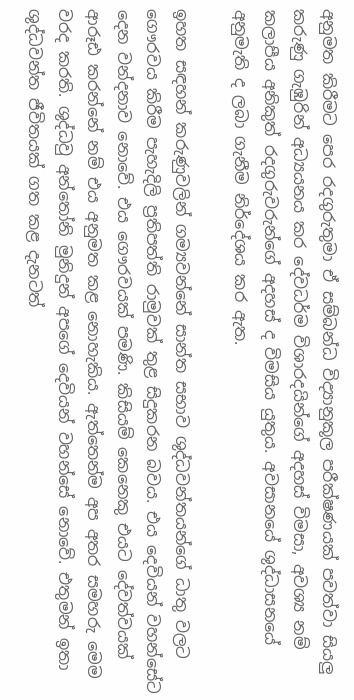අනුමත කිරීමට පෙර රදගුරුතුමා ඒ සම්බන්ධ විද්‍යානුකූල පරීක්ෂණයක් පවත්වා සියලු කරුණු ගැඹුරින් අධ්‍යයනය කර දේවධර්ම විශාරදයින්ගේ අදහස් විමසා, අවශ්‍ය නම් කලාපීය අනිකුත් රදගුරුවරුන්ගේ අදහස් ද විමසිය යුතුය. අවසානයේ ශුද්ධාසනයේ අනුමැති ද ලබා ගැනීම නිර්දේශය කර ඇත.

ඉහත සඳහන් කරුණුවලින් ගම්‍යවන්නේ සාන්ත සභාව ශුද්ධවන්තයන්ගේ ධාතු වලට ගෞරවය කිරීම පැහැදිලි ප්‍රතිපත්ති රාමුවක් තුළ සිදුකරන බවය. එය දෙවියන් වහන්සේට දෙන වන්දනාව නොවේ. එය ගෞරවයක් පමණි. කිසියම් කෙනෙකු එයට දේවත්වයක් ආරූඪ කරන්නේ නම් එය අනුමත කළ නොහැකිය. ඇත්තෙන්ම අප අතර සමහරු මෙම වරද කරති. ශුද්ධවු අන්තෝනි මුනිදුන් අපගේ දෙවියන් වහන්සේ නොවේ. එතුමන් ඉතා ශුද්ධවන්ත ජීවිතයක් ගත කළ දැනටත්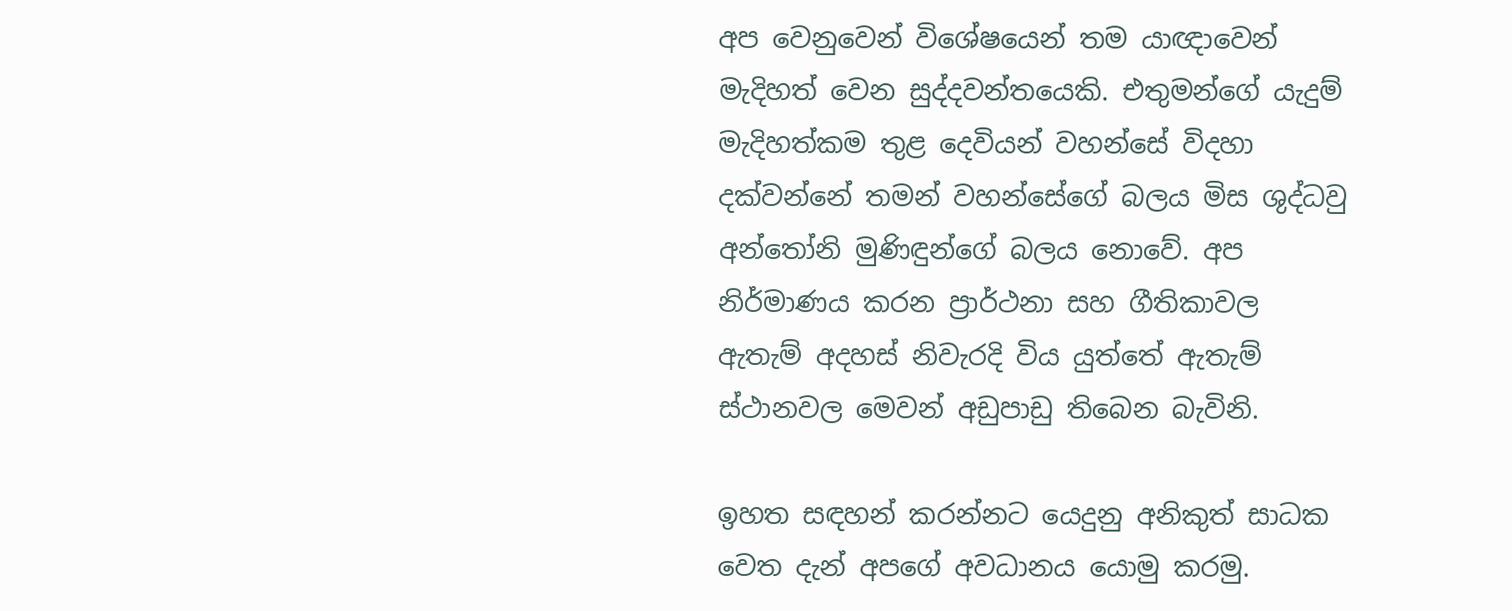අප වෙනුවෙන් විශේෂයෙන් තම යාඥාවෙන් මැදිහත් වෙන සුද්දවන්තයෙකි. එතුමන්ගේ යැදුම් මැදිහත්කම තුළ දෙවියන් වහන්සේ විදහා දක්වන්නේ තමන් වහන්සේගේ බලය මිස ශුද්ධවු අන්තෝනි මුණිඳුන්ගේ බලය නොවේ. අප නිර්මාණය කරන ප්‍රාර්ථනා සහ ගීතිකාවල ඇතැම් අදහස් නිවැරදි විය යුත්තේ ඇතැම් ස්ථානවල මෙවන් අඩුපාඩු තිබෙන බැවිනි.

ඉහත සඳහන් කරන්නට යෙදුනු අනිකුත් සාධක වෙත දැන් අපගේ අවධානය යොමු කරමු.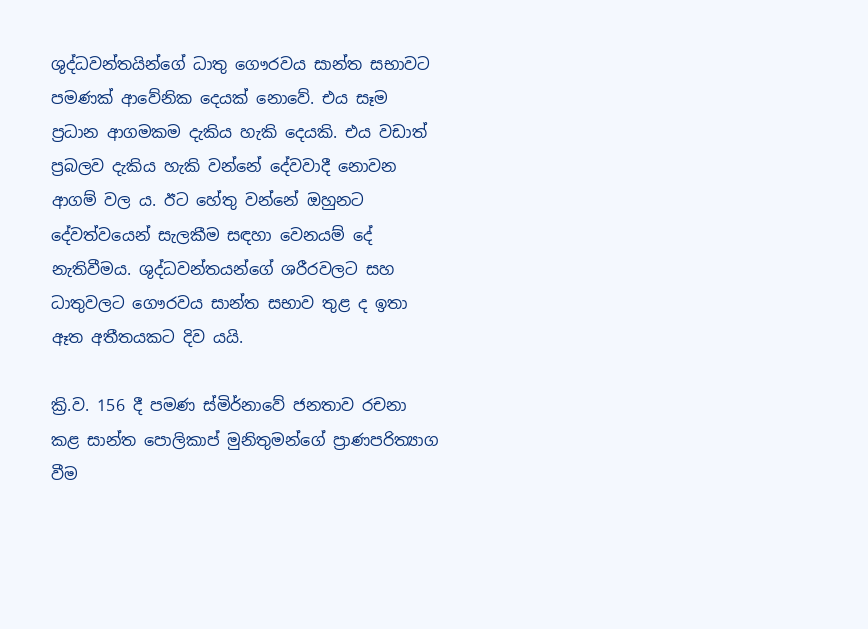ශුද්ධවන්තයින්ගේ ධාතු ගෞරවය සාන්ත සභාවට පමණක් ආවේනික දෙයක් නොවේ. එය සෑම ප්‍රධාන ආගමකම දැකිය හැකි දෙයකි. එය වඩාත් ප්‍රබලව දැකිය හැකි වන්නේ දේවවාදී නොවන ආගම් වල ය. ඊට හේතු වන්නේ ඔහුනට දේවත්වයෙන් සැලකීම සඳහා වෙනයම් දේ නැතිවීමය. ශුද්ධවන්තයන්ගේ ශරීරවලට සහ ධාතුවලට ගෞරවය සාන්ත සභාව තුළ ද ඉතා ඈත අතීතයකට දිව යයි.

ක්‍රි.ව. 156 දී පමණ ස්මිර්නාවේ ජනතාව රචනා කළ සාන්ත පොලිකාප් මුනිතුමන්ගේ ප්‍රාණපරිත්‍යාග වීම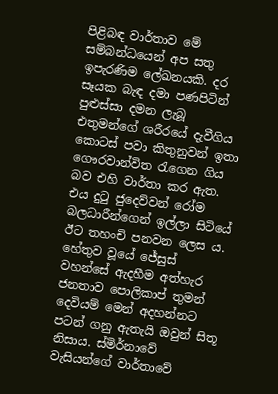පිළිබඳ වාර්තාව මේ සම්බන්ධයෙන් අප සතු ඉපැරණිම ලේඛනයකි. දර සෑයක බැඳ දමා පණපිටින් පුළුස්සා දමන ලැබූ එතුමන්ගේ ශරීරයේ දැවීගිය කොටස් පවා කිතුනුවන් ඉතා ගෞරවාන්විත රැගෙන ගිය බව එහි වාර්තා කර ඇත. එය දුටු ජුදෙව්වන් රෝම බලධාරීන්ගෙන් ඉල්ලා සිටියේ ඊට තහංචි පනවන ලෙස ය. හේතුව වූයේ ජේසුස් වහන්සේ ඇදහීම අත්හැර ජනතාව පොලිකාප් තුමන් දෙවියම් මෙන් අදහන්නට පටන් ගනු ඇතැයි ඔවුන් සිතූ නිසාය. ස්මිර්නාවේ වැසියන්ගේ වාර්තාවේ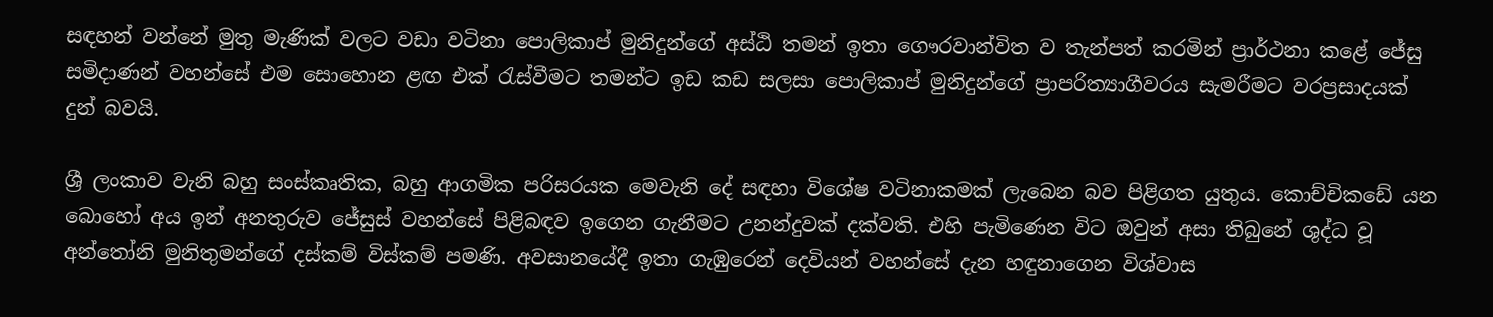සඳහන් වන්නේ මුතු මැණික් වලට වඩා වටිනා පොලිකාප් මුනිදුන්ගේ අස්ඨි තමන් ඉතා ගෞරවාන්විත ව තැන්පත් කරමින් ප්‍රාර්ථනා කළේ ජේසු සමිදාණන් වහන්සේ එම සොහොන ළඟ එක් රැස්වීමට තමන්ට ඉඩ කඩ සලසා පොලිකාප් මුනිදුන්ගේ ප්‍රාපරිත්‍යාගීවරය සැමරීමට වරප්‍රසාදයක් දුන් බවයි.

ශ්‍රී ලංකාව වැනි බහු සංස්කෘතික, බහු ආගමික පරිසරයක මෙවැනි දේ සඳහා විශේෂ වටිනාකමක් ලැබෙන බව පිළිගත යුතුය. කොච්චිකඩේ යන බොහෝ අය ඉන් අනතුරුව ජේසුස් වහන්සේ පිළිබඳව ඉගෙන ගැනීමට උනන්දුවක් දක්වති. එහි පැමිණෙන විට ඔවුන් අසා තිබුනේ ශුද්ධ වූ අන්තෝනි මුනිතුමන්ගේ දස්කම් විස්කම් පමණි. අවසානයේදී ඉතා ගැඹුරෙන් දෙවියන් වහන්සේ දැන හඳුනාගෙන විශ්වාස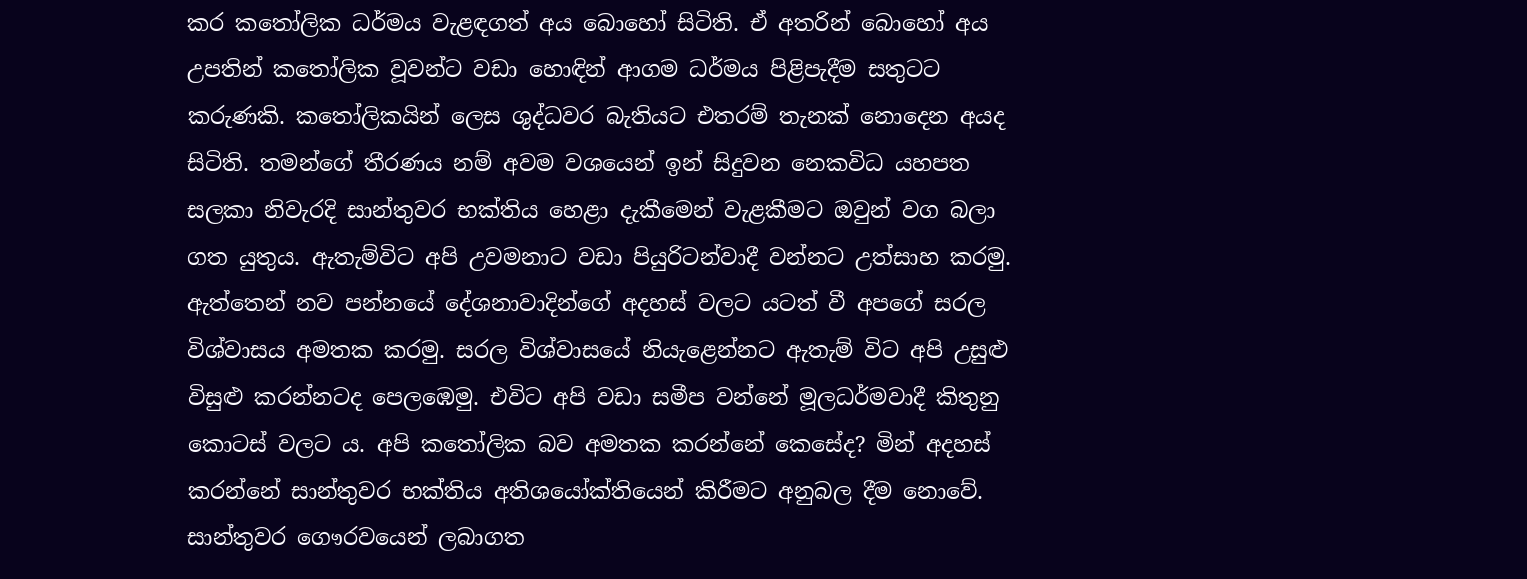කර කතෝලික ධර්මය වැළඳගත් අය බොහෝ සිටිති. ඒ අතරින් බොහෝ අය උපතින් කතෝලික වූවන්ට වඩා හොඳින් ආගම ධර්මය පිළිපැදීම සතුටට කරුණකි. කතෝලිකයින් ලෙස ශුද්ධවර බැතියට එතරම් තැනක් නොදෙන අයද සිටිති. තමන්ගේ තීරණය නම් අවම වශයෙන් ඉන් සිදුවන නෙකවිධ යහපත සලකා නිවැරදි සාන්තුවර භක්තිය හෙළා දැකීමෙන් වැළකීමට ඔවුන් වග බලා ගත යුතුය. ඇතැම්විට අපි උවමනාට වඩා පියුරිටන්වාදී වන්නට උත්සාහ කරමු. ඇත්තෙන් නව පන්නයේ දේශනාවාදින්ගේ අදහස් වලට යටත් වී අපගේ සරල විශ්වාසය අමතක කරමු. සරල විශ්වාසයේ නියැළෙන්නට ඇතැම් විට අපි උසුළු විසුළු කරන්නටද පෙලඹෙමු. එවිට අපි වඩා සමීප වන්නේ මූලධර්මවාදී කිතුනු කොටස් වලට ය. අපි කතෝලික බව අමතක කරන්නේ කෙසේද? මින් අදහස් කරන්නේ සාන්තුවර භක්තිය අතිශයෝක්තියෙන් කිරීමට අනුබල දීම නොවේ. සාන්තුවර ගෞරවයෙන් ලබාගත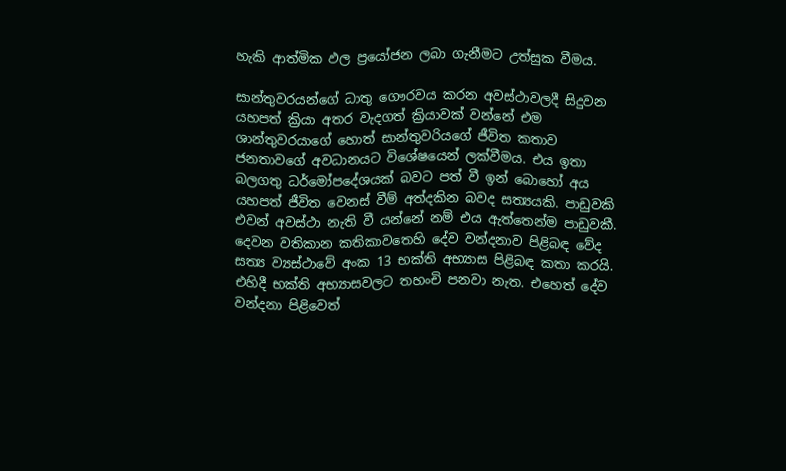හැකි ආත්මික ඵල ප්‍රයෝජන ලබා ගැනීමට උත්සුක වීමය.

සාන්තුවරයන්ගේ ධාතු ගෞරවය කරන අවස්ථාවලදී සිදුවන යහපත් ක්‍රියා අතර වැදගත් ක්‍රියාවක් වන්නේ එම ශාන්තුවරයාගේ හොත් සාන්තුවරියගේ ජීවිත කතාව ජනතාවගේ අවධානයට විශේෂයෙන් ලක්වීමය. එය ඉතා බලගතු ධර්මෝපදේශයක් බවට පත් වී ඉන් බොහෝ අය යහපත් ජීවිත වෙනස් වීම් අත්දකින බවද සත්‍යයකි. පාඩුවකි එවන් අවස්ථා නැති වී යන්නේ නම් එය ඇත්තෙන්ම පාඩුවකී. දෙවන වතිකාන කතිකාවතෙහි දේව වන්දනාව පිළිබඳ වේද සත්‍ය ව්‍යස්ථාවේ අංක 13 භක්ති අභ්‍යාස පිළිබඳ කතා කරයි. එහිදී භක්ති අභ්‍යාසවලට තහංචි පනවා නැත. එහෙත් දේව වන්දනා පිළිවෙත්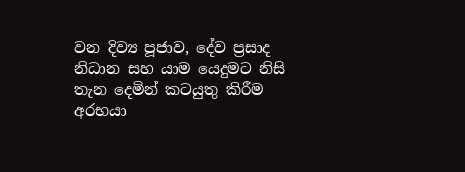වන දිව්‍ය පූජාව, දේව ප්‍රසාද නිධාන සහ යාම යෙදුමට නිසි තැන දෙමින් කටයුතු කිරීම අරභයා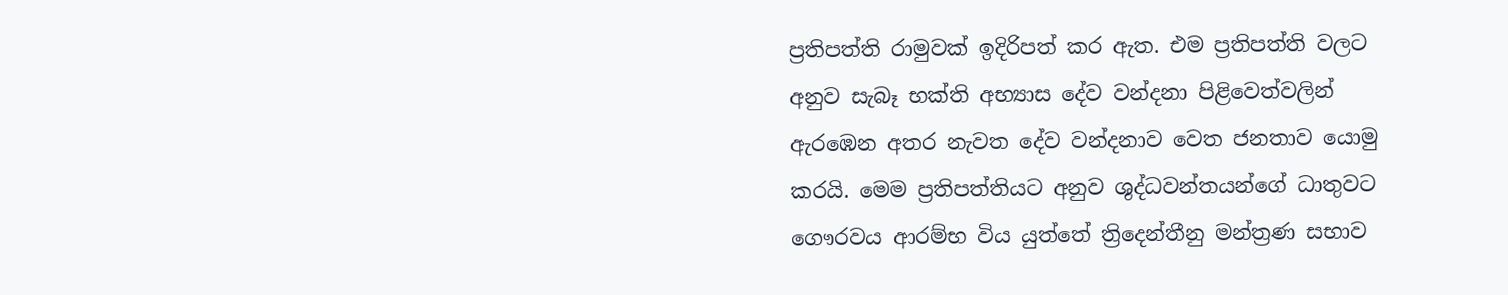ප්‍රතිපත්ති රාමුවක් ඉදිරිපත් කර ඇත. එම ප්‍රතිපත්ති වලට අනුව සැබෑ භක්ති අභ්‍යාස දේව වන්දනා පිළිවෙත්වලින් ඇරඹෙන අතර නැවත දේව වන්දනාව වෙත ජනතාව යොමු කරයි. මෙම ප්‍රතිපත්තියට අනුව ශුද්ධවන්තයන්ගේ ධාතුවට ගෞරවය ආරම්භ විය යුත්තේ ත්‍රිදෙන්තීනු මන්ත්‍රණ සභාව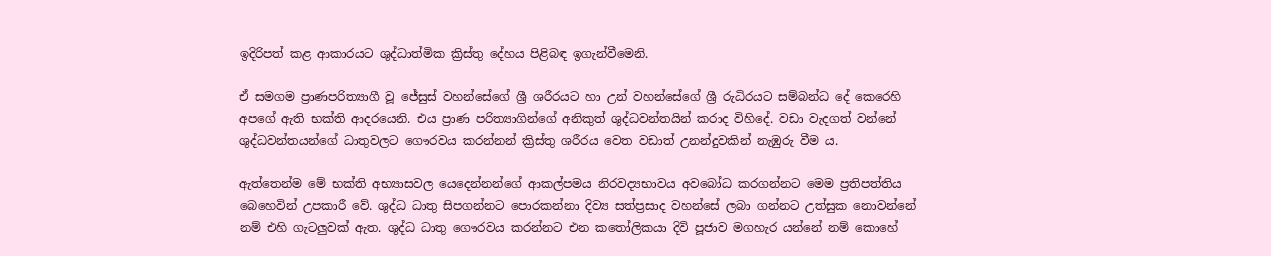ඉදිරිපත් කළ ආකාරයට ශුද්ධාත්මික ක්‍රිස්තු දේහය පිළිබඳ ඉගැන්වීමෙනි.

ඒ සමගම ප්‍රාණපරිත්‍යාගී වූ ජේසුස් වහන්සේගේ ශ්‍රී ශරීරයට හා උන් වහන්සේගේ ශ්‍රී රුධිරයට සම්බන්ධ දේ කෙරෙහි අපගේ ඇති භක්ති ආදරයෙනි. එය ප්‍රාණ පරිත්‍යාගින්ගේ අනිකුත් ශුද්ධවන්තයින් කරාද විහිදේ. වඩා වැදගත් වන්නේ ශුද්ධවන්තයන්ගේ ධාතුවලට ගෞරවය කරන්නන් ක්‍රිස්තු ශරීරය වෙත වඩාත් උනන්දුවකින් නැඹුරු වීම ය.

ඇත්තෙන්ම මේ භක්ති අභ්‍යාසවල යෙදෙන්නන්ගේ ආකල්පමය නිරවද්‍යභාවය අවබෝධ කරගන්නට මෙම ප්‍රතිපත්තිය බෙහෙවින් උපකාරී වේ. ශුද්ධ ධාතු සිපගන්නට පොරකන්නා දිව්‍ය සත්ප්‍රසාද වහන්සේ ලබා ගන්නට උත්සුක නොවන්නේ නම් එහි ගැටලුවක් ඇත. ශුද්ධ ධාතු ගෞරවය කරන්නට එන කතෝලිකයා දිවි පූජාව මගහැර යන්නේ නම් කොහේ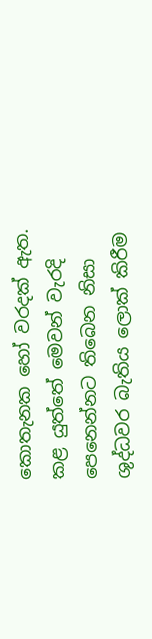කොතැනක හෝ වරදක් ඇත. කළ යුත්තේ මෙවන් වැරදි පෙනෙන්නට තිබෙන නිසා ශුද්ධවර බැතිය ලොක් කිරීම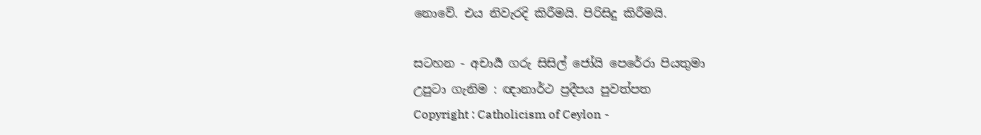නොවේ. එය නිවැරදි කිරීමයි. පිරිසිදු කිරීමයි.

සටහන - අචාර්‍ය ගරු සිසිල් ජෝයි පෙරේරා පියතුමා
උපුටා ගැනිම : ඥානාර්ථ ප්‍රදීපය පුවත්පත
Copyright : Catholicism of Ceylon -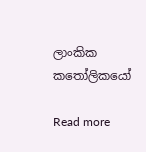ලාංකික කතෝලිකයෝ

Read more